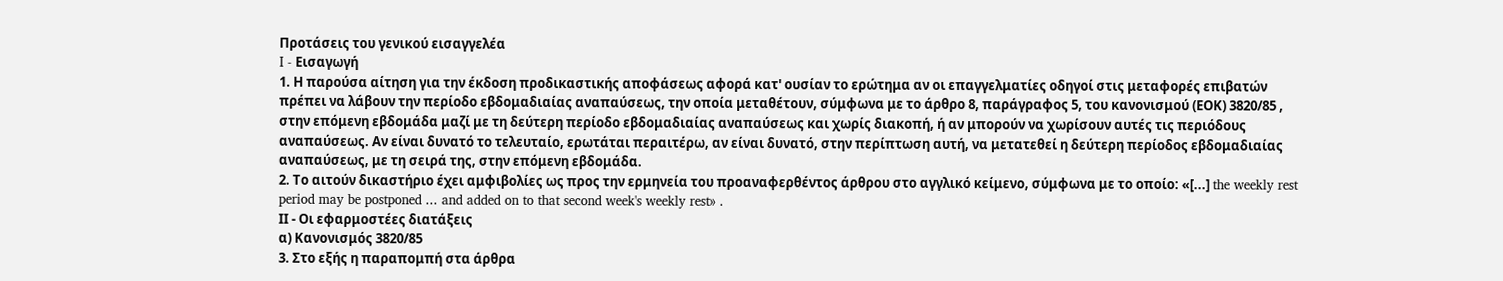Προτάσεις του γενικού εισαγγελέα
I - Εισαγωγή
1. Η παρούσα αίτηση για την έκδοση προδικαστικής αποφάσεως αφορά κατ' ουσίαν το ερώτημα αν οι επαγγελματίες οδηγοί στις μεταφορές επιβατών πρέπει να λάβουν την περίοδο εβδομαδιαίας αναπαύσεως, την οποία μεταθέτουν, σύμφωνα με το άρθρο 8, παράγραφος 5, του κανονισμού (ΕΟΚ) 3820/85 , στην επόμενη εβδομάδα μαζί με τη δεύτερη περίοδο εβδομαδιαίας αναπαύσεως και χωρίς διακοπή, ή αν μπορούν να χωρίσουν αυτές τις περιόδους αναπαύσεως. Αν είναι δυνατό το τελευταίο, ερωτάται περαιτέρω, αν είναι δυνατό, στην περίπτωση αυτή, να μετατεθεί η δεύτερη περίοδος εβδομαδιαίας αναπαύσεως, με τη σειρά της, στην επόμενη εβδομάδα.
2. Το αιτούν δικαστήριο έχει αμφιβολίες ως προς την ερμηνεία του προαναφερθέντος άρθρου στο αγγλικό κείμενο, σύμφωνα με το οποίο: «[...] the weekly rest period may be postponed ... and added on to that second week's weekly rest» .
ΙΙ - Οι εφαρμοστέες διατάξεις
α) Κανονισμός 3820/85
3. Στο εξής η παραπομπή στα άρθρα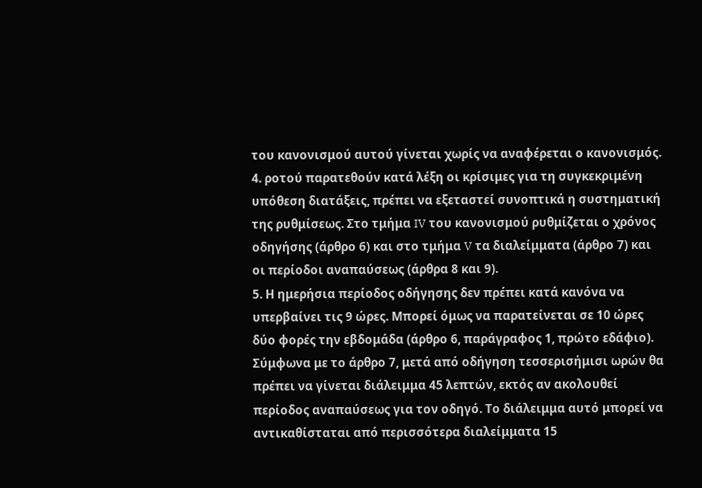του κανονισμού αυτού γίνεται χωρίς να αναφέρεται ο κανονισμός.
4. ροτού παρατεθούν κατά λέξη οι κρίσιμες για τη συγκεκριμένη υπόθεση διατάξεις, πρέπει να εξεταστεί συνοπτικά η συστηματική της ρυθμίσεως. Στο τμήμα IV του κανονισμού ρυθμίζεται ο χρόνος οδηγήσης (άρθρο 6) και στο τμήμα V τα διαλείμματα (άρθρο 7) και οι περίοδοι αναπαύσεως (άρθρα 8 και 9).
5. Η ημερήσια περίοδος οδήγησης δεν πρέπει κατά κανόνα να υπερβαίνει τις 9 ώρες. Μπορεί όμως να παρατείνεται σε 10 ώρες δύο φορές την εβδομάδα (άρθρο 6, παράγραφος 1, πρώτο εδάφιο). Σύμφωνα με το άρθρο 7, μετά από οδήγηση τεσσερισήμισι ωρών θα πρέπει να γίνεται διάλειμμα 45 λεπτών, εκτός αν ακολουθεί περίοδος αναπαύσεως για τον οδηγό. Το διάλειμμα αυτό μπορεί να αντικαθίσταται από περισσότερα διαλείμματα 15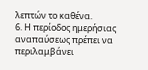λεπτών το καθένα.
6. Η περίοδος ημερήσιας αναπαύσεως πρέπει να περιλαμβάνει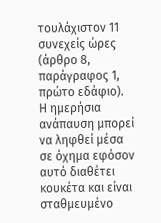τουλάχιστον 11 συνεχείς ώρες (άρθρο 8, παράγραφος 1, πρώτο εδάφιο). Η ημερήσια ανάπαυση μπορεί να ληφθεί μέσα σε όχημα εφόσον αυτό διαθέτει κουκέτα και είναι σταθμευμένο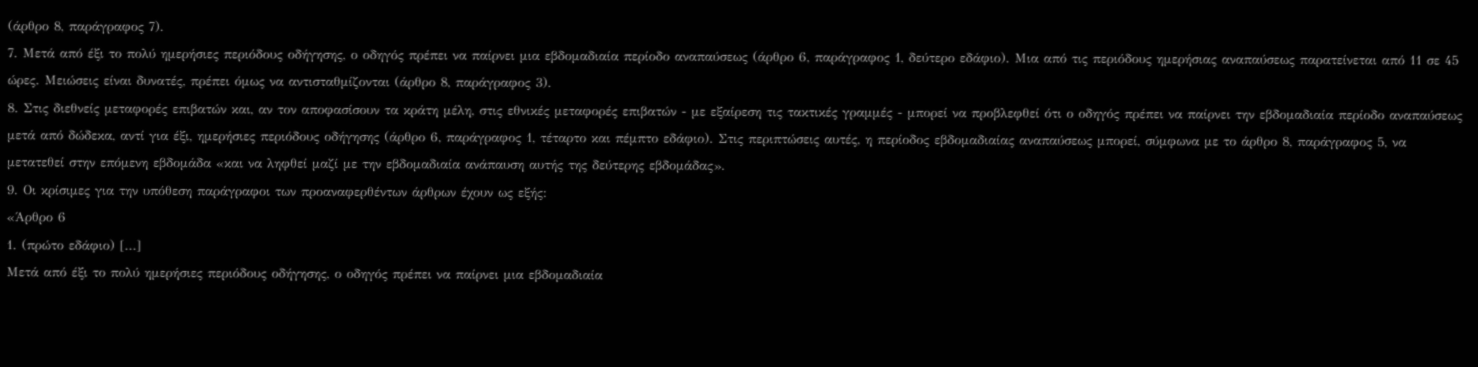(άρθρο 8, παράγραφος 7).
7. Μετά από έξι το πολύ ημερήσιες περιόδους οδήγησης, ο οδηγός πρέπει να παίρνει μια εβδομαδιαία περίοδο αναπαύσεως (άρθρο 6, παράγραφος 1, δεύτερο εδάφιο). Μια από τις περιόδους ημερήσιας αναπαύσεως παρατείνεται από 11 σε 45 ώρες. Μειώσεις είναι δυνατές, πρέπει όμως να αντισταθμίζονται (άρθρο 8, παράγραφος 3).
8. Στις διεθνείς μεταφορές επιβατών και, αν τον αποφασίσουν τα κράτη μέλη, στις εθνικές μεταφορές επιβατών - με εξαίρεση τις τακτικές γραμμές - μπορεί να προβλεφθεί ότι ο οδηγός πρέπει να παίρνει την εβδομαδιαία περίοδο αναπαύσεως μετά από δώδεκα, αντί για έξι, ημερήσιες περιόδους οδήγησης (άρθρο 6, παράγραφος 1, τέταρτο και πέμπτο εδάφιο). Στις περιπτώσεις αυτές, η περίοδος εβδομαδιαίας αναπαύσεως μπορεί, σύμφωνα με το άρθρο 8, παράγραφος 5, να μετατεθεί στην επόμενη εβδομάδα «και να ληφθεί μαζί με την εβδομαδιαία ανάπαυση αυτής της δεύτερης εβδομάδας».
9. Οι κρίσιμες για την υπόθεση παράγραφοι των προαναφερθέντων άρθρων έχουν ως εξής:
«Άρθρο 6
1. (πρώτο εδάφιο) [...]
Μετά από έξι το πολύ ημερήσιες περιόδους οδήγησης, ο οδηγός πρέπει να παίρνει μια εβδομαδιαία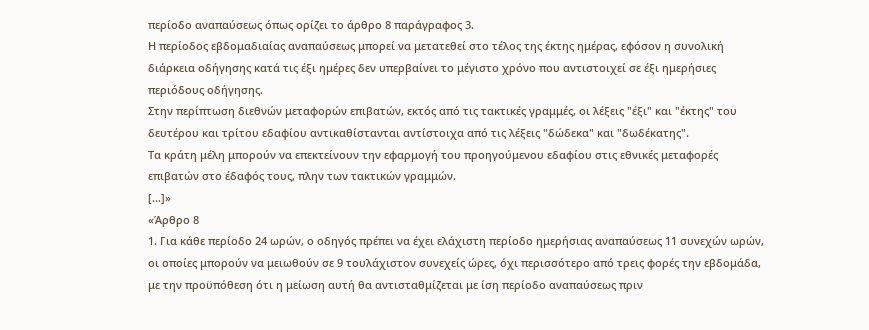περίοδο αναπαύσεως όπως ορίζει το άρθρο 8 παράγραφος 3.
Η περίοδος εβδομαδιαίας αναπαύσεως μπορεί να μετατεθεί στο τέλος της έκτης ημέρας, εφόσον η συνολική διάρκεια οδήγησης κατά τις έξι ημέρες δεν υπερβαίνει το μέγιστο χρόνο που αντιστοιχεί σε έξι ημερήσιες περιόδους οδήγησης.
Στην περίπτωση διεθνών μεταφορών επιβατών, εκτός από τις τακτικές γραμμές, οι λέξεις "έξι" και "έκτης" του δευτέρου και τρίτου εδαφίου αντικαθίστανται αντίστοιχα από τις λέξεις "δώδεκα" και "δωδέκατης".
Τα κράτη μέλη μπορούν να επεκτείνουν την εφαρμογή του προηγούμενου εδαφίου στις εθνικές μεταφορές επιβατών στο έδαφός τους, πλην των τακτικών γραμμών.
[...]»
«Άρθρο 8
1. Για κάθε περίοδο 24 ωρών, ο οδηγός πρέπει να έχει ελάχιστη περίοδο ημερήσιας αναπαύσεως 11 συνεχών ωρών, οι οποίες μπορούν να μειωθούν σε 9 τουλάχιστον συνεχείς ώρες, όχι περισσότερο από τρεις φορές την εβδομάδα, με την προϋπόθεση ότι η μείωση αυτή θα αντισταθμίζεται με ίση περίοδο αναπαύσεως πριν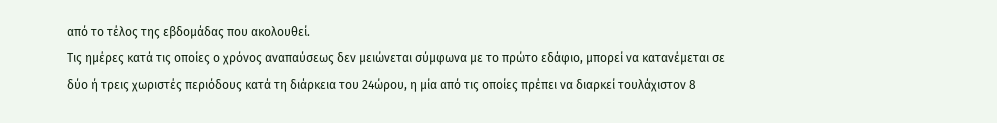από το τέλος της εβδομάδας που ακολουθεί.
Τις ημέρες κατά τις οποίες ο χρόνος αναπαύσεως δεν μειώνεται σύμφωνα με το πρώτο εδάφιο, μπορεί να κατανέμεται σε δύο ή τρεις χωριστές περιόδους κατά τη διάρκεια του 24ώρου, η μία από τις οποίες πρέπει να διαρκεί τουλάχιστον 8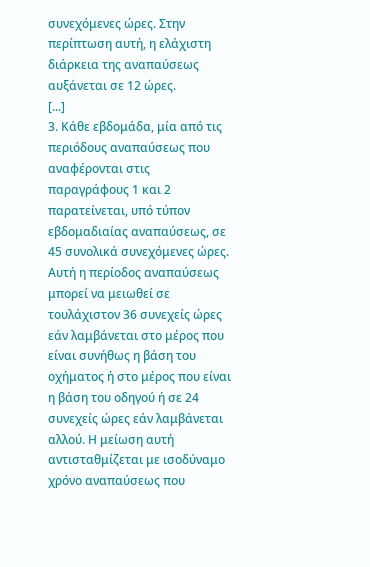συνεχόμενες ώρες. Στην περίπτωση αυτή, η ελάχιστη διάρκεια της αναπαύσεως αυξάνεται σε 12 ώρες.
[...]
3. Κάθε εβδομάδα, μία από τις περιόδους αναπαύσεως που αναφέρονται στις παραγράφους 1 και 2 παρατείνεται, υπό τύπον εβδομαδιαίας αναπαύσεως, σε 45 συνολικά συνεχόμενες ώρες. Αυτή η περίοδος αναπαύσεως μπορεί να μειωθεί σε τουλάχιστον 36 συνεχείς ώρες εάν λαμβάνεται στο μέρος που είναι συνήθως η βάση του οχήματος ή στο μέρος που είναι η βάση του οδηγού ή σε 24 συνεχείς ώρες εάν λαμβάνεται αλλού. Η μείωση αυτή αντισταθμίζεται με ισοδύναμο χρόνο αναπαύσεως που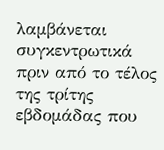λαμβάνεται συγκεντρωτικά πριν από το τέλος της τρίτης εβδομάδας που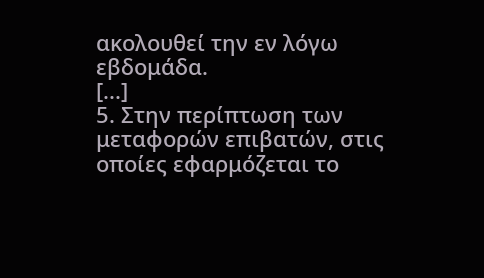ακολουθεί την εν λόγω εβδομάδα.
[...]
5. Στην περίπτωση των μεταφορών επιβατών, στις οποίες εφαρμόζεται το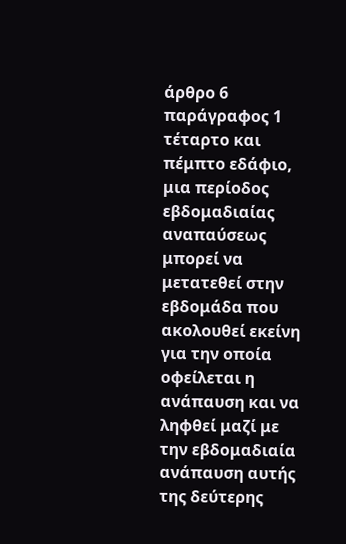άρθρο 6 παράγραφος 1 τέταρτο και πέμπτο εδάφιο, μια περίοδος εβδομαδιαίας αναπαύσεως μπορεί να μετατεθεί στην εβδομάδα που ακολουθεί εκείνη για την οποία οφείλεται η ανάπαυση και να ληφθεί μαζί με την εβδομαδιαία ανάπαυση αυτής της δεύτερης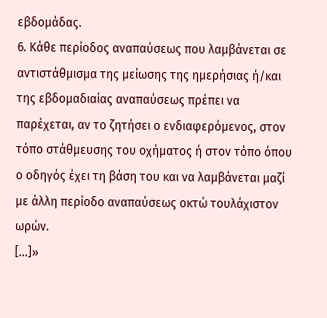εβδομάδας.
6. Κάθε περίοδος αναπαύσεως που λαμβάνεται σε αντιστάθμισμα της μείωσης της ημερήσιας ή/και της εβδομαδιαίας αναπαύσεως πρέπει να παρέχεται, αν το ζητήσει ο ενδιαφερόμενος, στον τόπο στάθμευσης του οχήματος ή στον τόπο όπου ο οδηγός έχει τη βάση του και να λαμβάνεται μαζί με άλλη περίοδο αναπαύσεως οκτώ τουλάχιστον ωρών.
[...]»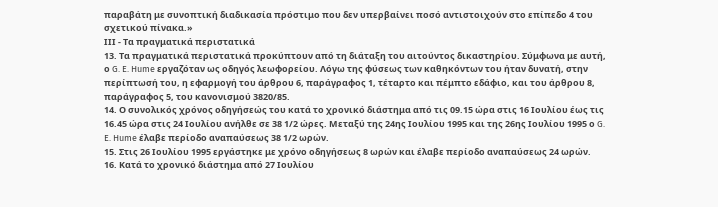παραβάτη με συνοπτική διαδικασία πρόστιμο που δεν υπερβαίνει ποσό αντιστοιχούν στο επίπεδο 4 του σχετικού πίνακα.»
ΙΙΙ - Τα πραγματικά περιστατικά
13. Τα πραγματικά περιστατικά προκύπτουν από τη διάταξη του αιτούντος δικαστηρίου. Σύμφωνα με αυτή, ο G. E. Hume εργαζόταν ως οδηγός λεωφορείου. Λόγω της φύσεως των καθηκόντων του ήταν δυνατή, στην περίπτωσή του, η εφαρμογή του άρθρου 6, παράγραφος 1, τέταρτο και πέμπτο εδάφιο, και του άρθρου 8, παράγραφος 5, του κανονισμού 3820/85.
14. Ο συνολικός χρόνος οδηγήσεώς του κατά το χρονικό διάστημα από τις 09.15 ώρα στις 16 Ιουλίου έως τις 16.45 ώρα στις 24 Ιουλίου ανήλθε σε 38 1/2 ώρες. Μεταξύ της 24ης Ιουλίου 1995 και της 26ης Ιουλίου 1995 ο G. E. Hume έλαβε περίοδο αναπαύσεως 38 1/2 ωρών.
15. Στις 26 Ιουλίου 1995 εργάστηκε με χρόνο οδηγήσεως 8 ωρών και έλαβε περίοδο αναπαύσεως 24 ωρών.
16. Κατά το χρονικό διάστημα από 27 Ιουλίου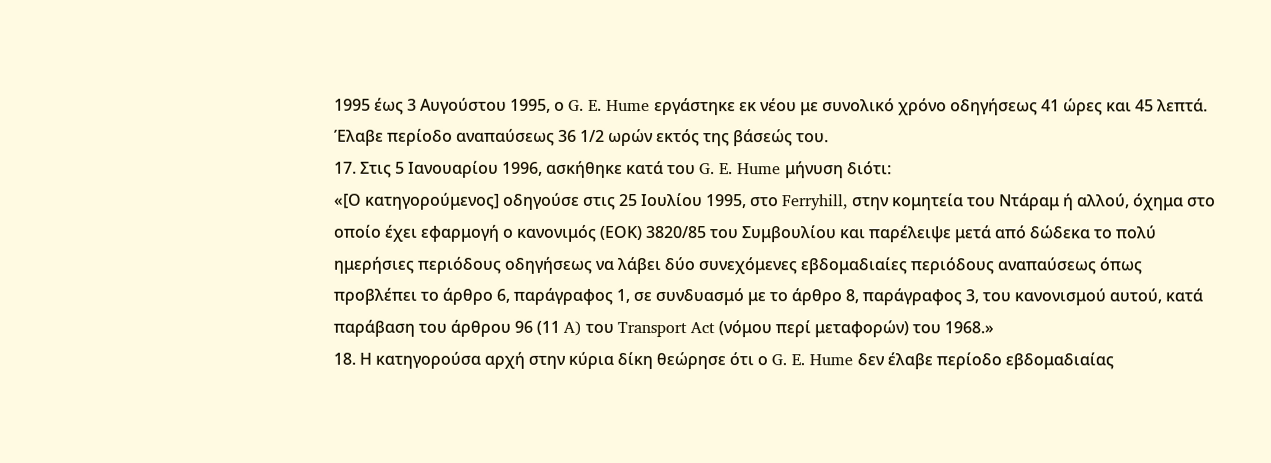1995 έως 3 Αυγούστου 1995, ο G. E. Hume εργάστηκε εκ νέου με συνολικό χρόνο οδηγήσεως 41 ώρες και 45 λεπτά. Έλαβε περίοδο αναπαύσεως 36 1/2 ωρών εκτός της βάσεώς του.
17. Στις 5 Ιανουαρίου 1996, ασκήθηκε κατά του G. E. Hume μήνυση διότι:
«[Ο κατηγορούμενος] οδηγούσε στις 25 Ιουλίου 1995, στο Ferryhill, στην κομητεία του Ντάραμ ή αλλού, όχημα στο οποίο έχει εφαρμογή ο κανονιμός (ΕΟΚ) 3820/85 του Συμβουλίου και παρέλειψε μετά από δώδεκα το πολύ ημερήσιες περιόδους οδηγήσεως να λάβει δύο συνεχόμενες εβδομαδιαίες περιόδους αναπαύσεως όπως προβλέπει το άρθρο 6, παράγραφος 1, σε συνδυασμό με το άρθρο 8, παράγραφος 3, του κανονισμού αυτού, κατά παράβαση του άρθρου 96 (11 A) του Transport Act (νόμου περί μεταφορών) του 1968.»
18. Η κατηγορούσα αρχή στην κύρια δίκη θεώρησε ότι ο G. E. Hume δεν έλαβε περίοδο εβδομαδιαίας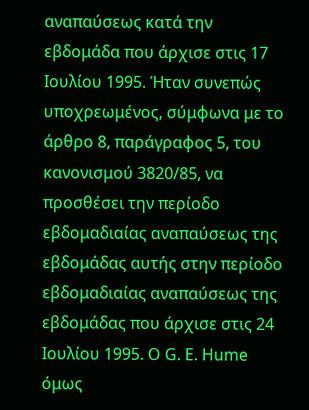αναπαύσεως κατά την εβδομάδα που άρχισε στις 17 Ιουλίου 1995. Ήταν συνεπώς υποχρεωμένος, σύμφωνα με το άρθρο 8, παράγραφος 5, του κανονισμού 3820/85, να προσθέσει την περίοδο εβδομαδιαίας αναπαύσεως της εβδομάδας αυτής στην περίοδο εβδομαδιαίας αναπαύσεως της εβδομάδας που άρχισε στις 24 Ιουλίου 1995. Ο G. E. Hume όμως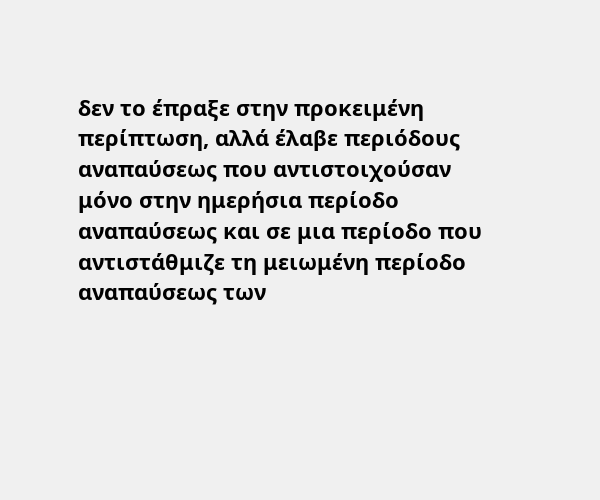δεν το έπραξε στην προκειμένη περίπτωση, αλλά έλαβε περιόδους αναπαύσεως που αντιστοιχούσαν μόνο στην ημερήσια περίοδο αναπαύσεως και σε μια περίοδο που αντιστάθμιζε τη μειωμένη περίοδο αναπαύσεως των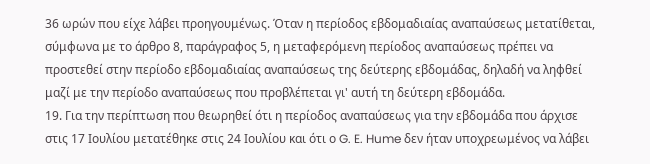36 ωρών που είχε λάβει προηγουμένως. Όταν η περίοδος εβδομαδιαίας αναπαύσεως μετατίθεται, σύμφωνα με το άρθρο 8, παράγραφος 5, η μεταφερόμενη περίοδος αναπαύσεως πρέπει να προστεθεί στην περίοδο εβδομαδιαίας αναπαύσεως της δεύτερης εβδομάδας, δηλαδή να ληφθεί μαζί με την περίοδο αναπαύσεως που προβλέπεται γι' αυτή τη δεύτερη εβδομάδα.
19. Για την περίπτωση που θεωρηθεί ότι η περίοδος αναπαύσεως για την εβδομάδα που άρχισε στις 17 Ιουλίου μετατέθηκε στις 24 Ιουλίου και ότι ο G. E. Hume δεν ήταν υποχρεωμένος να λάβει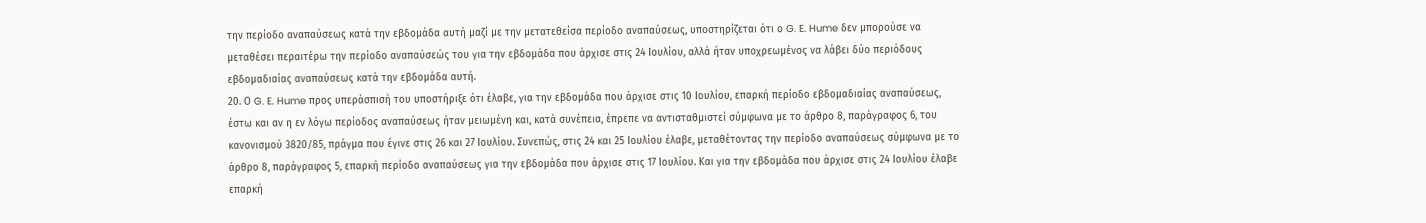την περίοδο αναπαύσεως κατά την εβδομάδα αυτή μαζί με την μετατεθείσα περίοδο αναπαύσεως, υποστηρίζεται ότι ο G. E. Hume δεν μπορούσε να μεταθέσει περαιτέρω την περίοδο αναπαύσεώς του για την εβδομάδα που άρχισε στις 24 Ιουλίου, αλλά ήταν υποχρεωμένος να λάβει δύο περιόδους εβδομαδιαίας αναπαύσεως κατά την εβδομάδα αυτή.
20. Ο G. E. Hume προς υπεράσπισή του υποστήριξε ότι έλαβε, για την εβδομάδα που άρχισε στις 10 Ιουλίου, επαρκή περίοδο εβδομαδιαίας αναπαύσεως, έστω και αν η εν λόγω περίοδος αναπαύσεως ήταν μειωμένη και, κατά συνέπεια, έπρεπε να αντισταθμιστεί σύμφωνα με το άρθρο 8, παράγραφος 6, του κανονισμού 3820/85, πράγμα που έγινε στις 26 και 27 Ιουλίου. Συνεπώς, στις 24 και 25 Ιουλίου έλαβε, μεταθέτοντας την περίοδο αναπαύσεως σύμφωνα με το άρθρο 8, παράγραφος 5, επαρκή περίοδο αναπαύσεως για την εβδομάδα που άρχισε στις 17 Ιουλίου. Και για την εβδομάδα που άρχισε στις 24 Ιουλίου έλαβε επαρκή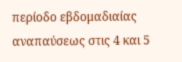περίοδο εβδομαδιαίας αναπαύσεως στις 4 και 5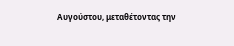Αυγούστου, μεταθέτοντας την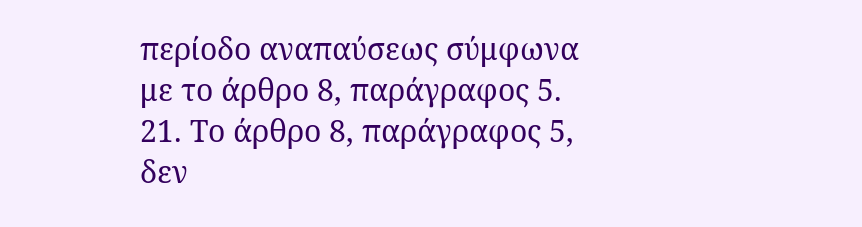περίοδο αναπαύσεως σύμφωνα με το άρθρο 8, παράγραφος 5.
21. Το άρθρο 8, παράγραφος 5, δεν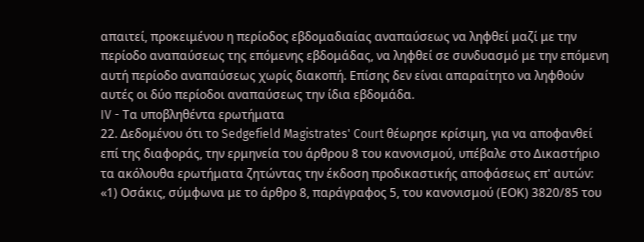απαιτεί, προκειμένου η περίοδος εβδομαδιαίας αναπαύσεως να ληφθεί μαζί με την περίοδο αναπαύσεως της επόμενης εβδομάδας, να ληφθεί σε συνδυασμό με την επόμενη αυτή περίοδο αναπαύσεως χωρίς διακοπή. Επίσης δεν είναι απαραίτητο να ληφθούν αυτές οι δύο περίοδοι αναπαύσεως την ίδια εβδομάδα.
IV - Τα υποβληθέντα ερωτήματα
22. Δεδομένου ότι το Sedgefield Magistrates' Court θέωρησε κρίσιμη, για να αποφανθεί επί της διαφοράς, την ερμηνεία του άρθρου 8 του κανονισμού, υπέβαλε στο Δικαστήριο τα ακόλουθα ερωτήματα ζητώντας την έκδοση προδικαστικής αποφάσεως επ' αυτών:
«1) Οσάκις, σύμφωνα με το άρθρο 8, παράγραφος 5, του κανονισμού (ΕΟΚ) 3820/85 του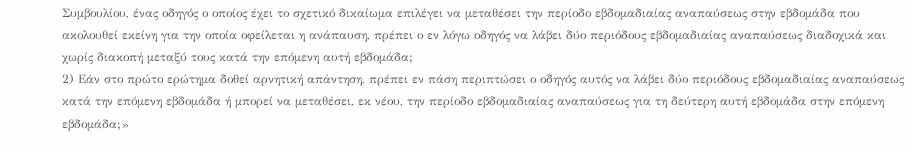Συμβουλίου, ένας οδηγός ο οποίος έχει το σχετικό δικαίωμα επιλέγει να μεταθέσει την περίοδο εβδομαδιαίας αναπαύσεως στην εβδομάδα που ακολουθεί εκείνη για την οποία οφείλεται η ανάπαυση, πρέπει ο εν λόγω οδηγός να λάβει δύο περιόδους εβδομαδιαίας αναπαύσεως διαδοχικά και χωρίς διακοπή μεταξύ τους κατά την επόμενη αυτή εβδομάδα;
2) Εάν στο πρώτο ερώτημα δοθεί αρνητική απάντηση, πρέπει εν πάση περιπτώσει ο οδηγός αυτός να λάβει δύο περιόδους εβδομαδιαίας αναπαύσεως κατά την επόμενη εβδομάδα ή μπορεί να μεταθέσει, εκ νέου, την περίοδο εβδομαδιαίας αναπαύσεως για τη δεύτερη αυτή εβδομάδα στην επόμενη εβδομάδα;»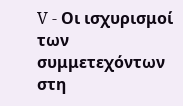V - Οι ισχυρισμοί των συμμετεχόντων στη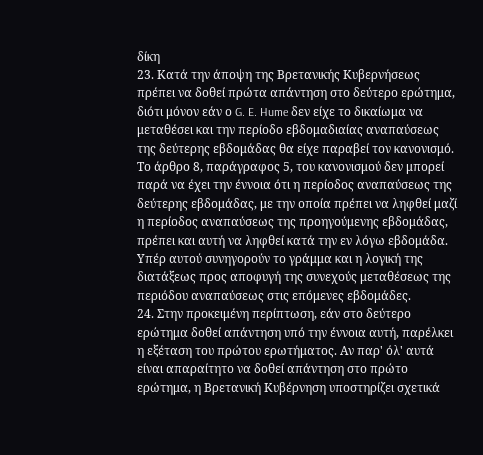δίκη
23. Κατά την άποψη της Βρετανικής Κυβερνήσεως πρέπει να δοθεί πρώτα απάντηση στο δεύτερο ερώτημα, διότι μόνον εάν ο G. E. Hume δεν είχε το δικαίωμα να μεταθέσει και την περίοδο εβδομαδιαίας αναπαύσεως της δεύτερης εβδομάδας θα είχε παραβεί τον κανονισμό. Το άρθρο 8, παράγραφος 5, του κανονισμού δεν μπορεί παρά να έχει την έννοια ότι η περίοδος αναπαύσεως της δεύτερης εβδομάδας, με την οποία πρέπει να ληφθεί μαζί η περίοδος αναπαύσεως της προηγούμενης εβδομάδας, πρέπει και αυτή να ληφθεί κατά την εν λόγω εβδομάδα. Υπέρ αυτού συνηγορούν το γράμμα και η λογική της διατάξεως προς αποφυγή της συνεχούς μεταθέσεως της περιόδου αναπαύσεως στις επόμενες εβδομάδες.
24. Στην προκειμένη περίπτωση, εάν στο δεύτερο ερώτημα δοθεί απάντηση υπό την έννοια αυτή, παρέλκει η εξέταση του πρώτου ερωτήματος. Αν παρ' όλ' αυτά είναι απαραίτητο να δοθεί απάντηση στο πρώτο ερώτημα, η Βρετανική Κυβέρνηση υποστηρίζει σχετικά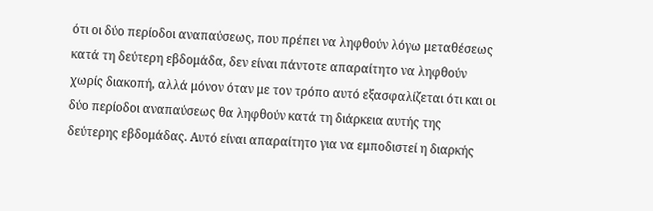ότι οι δύο περίοδοι αναπαύσεως, που πρέπει να ληφθούν λόγω μεταθέσεως κατά τη δεύτερη εβδομάδα, δεν είναι πάντοτε απαραίτητο να ληφθούν χωρίς διακοπή, αλλά μόνον όταν με τον τρόπο αυτό εξασφαλίζεται ότι και οι δύο περίοδοι αναπαύσεως θα ληφθούν κατά τη διάρκεια αυτής της δεύτερης εβδομάδας. Αυτό είναι απαραίτητο για να εμποδιστεί η διαρκής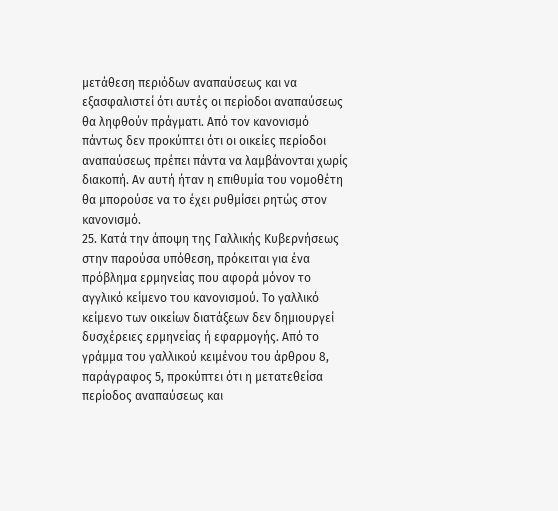μετάθεση περιόδων αναπαύσεως και να εξασφαλιστεί ότι αυτές οι περίοδοι αναπαύσεως θα ληφθούν πράγματι. Από τον κανονισμό πάντως δεν προκύπτει ότι οι οικείες περίοδοι αναπαύσεως πρέπει πάντα να λαμβάνονται χωρίς διακοπή. Αν αυτή ήταν η επιθυμία του νομοθέτη θα μπορούσε να το έχει ρυθμίσει ρητώς στον κανονισμό.
25. Κατά την άποψη της Γαλλικής Κυβερνήσεως στην παρούσα υπόθεση, πρόκειται για ένα πρόβλημα ερμηνείας που αφορά μόνον το αγγλικό κείμενο του κανονισμού. Το γαλλικό κείμενο των οικείων διατάξεων δεν δημιουργεί δυσχέρειες ερμηνείας ή εφαρμογής. Από το γράμμα του γαλλικού κειμένου του άρθρου 8, παράγραφος 5, προκύπτει ότι η μετατεθείσα περίοδος αναπαύσεως και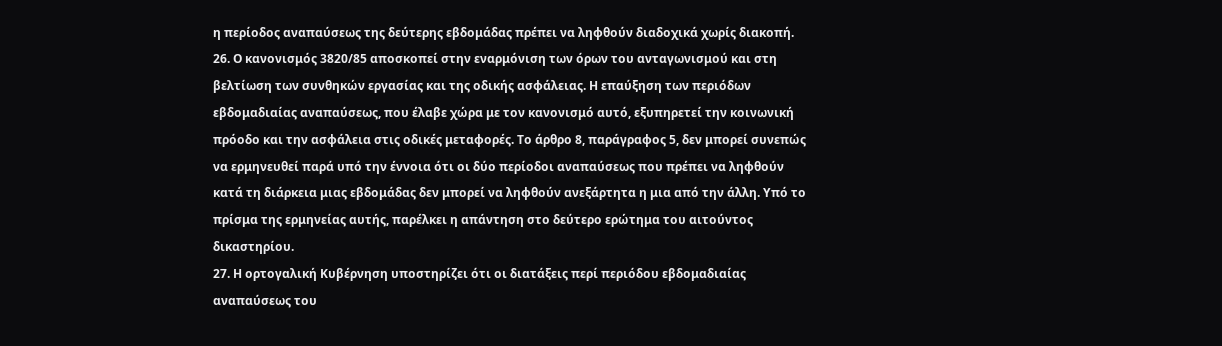η περίοδος αναπαύσεως της δεύτερης εβδομάδας πρέπει να ληφθούν διαδοχικά χωρίς διακοπή.
26. Ο κανονισμός 3820/85 αποσκοπεί στην εναρμόνιση των όρων του ανταγωνισμού και στη βελτίωση των συνθηκών εργασίας και της οδικής ασφάλειας. Η επαύξηση των περιόδων εβδομαδιαίας αναπαύσεως, που έλαβε χώρα με τον κανονισμό αυτό, εξυπηρετεί την κοινωνική πρόοδο και την ασφάλεια στις οδικές μεταφορές. Το άρθρο 8, παράγραφος 5, δεν μπορεί συνεπώς να ερμηνευθεί παρά υπό την έννοια ότι οι δύο περίοδοι αναπαύσεως που πρέπει να ληφθούν κατά τη διάρκεια μιας εβδομάδας δεν μπορεί να ληφθούν ανεξάρτητα η μια από την άλλη. Υπό το πρίσμα της ερμηνείας αυτής, παρέλκει η απάντηση στο δεύτερο ερώτημα του αιτούντος δικαστηρίου.
27. Η ορτογαλική Κυβέρνηση υποστηρίζει ότι οι διατάξεις περί περιόδου εβδομαδιαίας αναπαύσεως του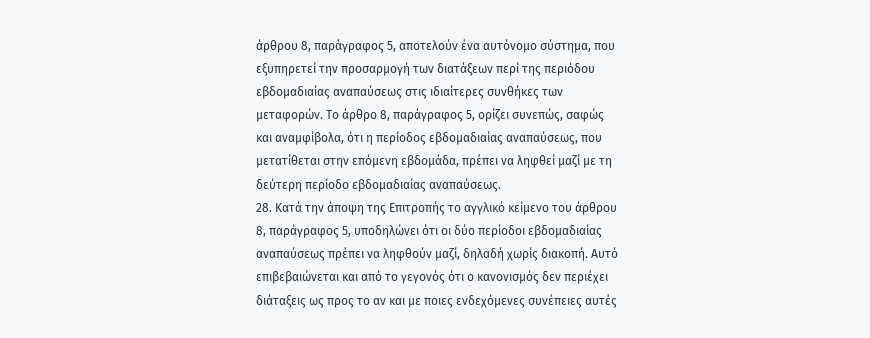άρθρου 8, παράγραφος 5, αποτελούν ένα αυτόνομο σύστημα, που εξυπηρετεί την προσαρμογή των διατάξεων περί της περιόδου εβδομαδιαίας αναπαύσεως στις ιδιαίτερες συνθήκες των μεταφορών. Το άρθρο 8, παράγραφος 5, ορίζει συνεπώς, σαφώς και αναμφίβολα, ότι η περίοδος εβδομαδιαίας αναπαύσεως, που μετατίθεται στην επόμενη εβδομάδα, πρέπει να ληφθεί μαζί με τη δεύτερη περίοδο εβδομαδιαίας αναπαύσεως.
28. Κατά την άποψη της Επιτροπής το αγγλικό κείμενο του άρθρου 8, παράγραφος 5, υποδηλώνει ότι οι δύο περίοδοι εβδομαδιαίας αναπαύσεως πρέπει να ληφθούν μαζί, δηλαδή χωρίς διακοπή. Αυτό επιβεβαιώνεται και από το γεγονός ότι ο κανονισμός δεν περιέχει διάταξεις ως προς το αν και με ποιες ενδεχόμενες συνέπειες αυτές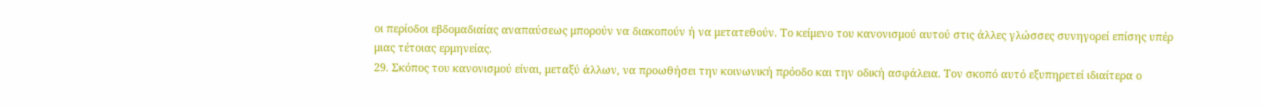οι περίοδοι εβδομαδιαίας αναπαύσεως μπορούν να διακοπούν ή να μετατεθούν. Το κείμενο του κανονισμού αυτού στις άλλες γλώσσες συνηγορεί επίσης υπέρ μιας τέτοιας ερμηνείας.
29. Σκόπος του κανονισμού είναι, μεταξύ άλλων, να προωθήσει την κοινωνική πρόοδο και την οδική ασφάλεια. Τον σκοπό αυτό εξυπηρετεί ιδιαίτερα ο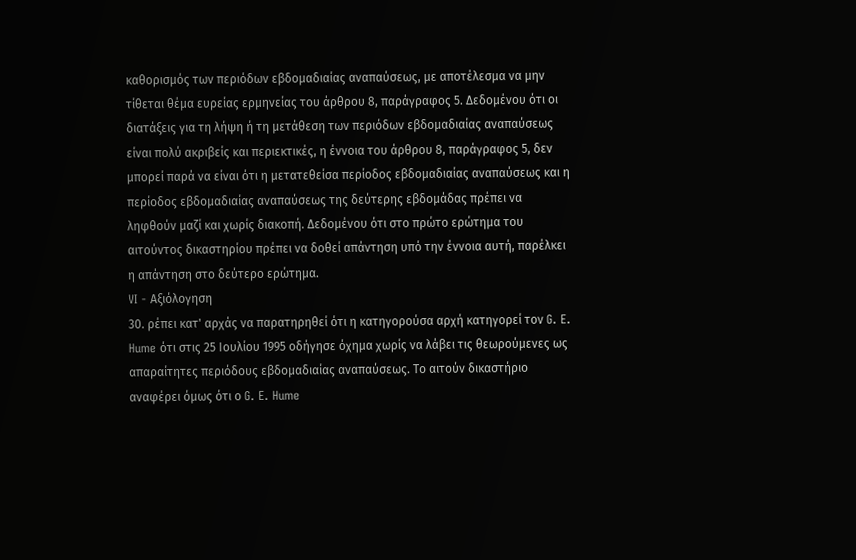καθορισμός των περιόδων εβδομαδιαίας αναπαύσεως, με αποτέλεσμα να μην τίθεται θέμα ευρείας ερμηνείας του άρθρου 8, παράγραφος 5. Δεδομένου ότι οι διατάξεις για τη λήψη ή τη μετάθεση των περιόδων εβδομαδιαίας αναπαύσεως είναι πολύ ακριβείς και περιεκτικές, η έννοια του άρθρου 8, παράγραφος 5, δεν μπορεί παρά να είναι ότι η μετατεθείσα περίοδος εβδομαδιαίας αναπαύσεως και η περίοδος εβδομαδιαίας αναπαύσεως της δεύτερης εβδομάδας πρέπει να ληφθούν μαζί και χωρίς διακοπή. Δεδομένου ότι στο πρώτο ερώτημα του αιτούντος δικαστηρίου πρέπει να δοθεί απάντηση υπό την έννοια αυτή, παρέλκει η απάντηση στο δεύτερο ερώτημα.
VI - Αξιόλογηση
30. ρέπει κατ' αρχάς να παρατηρηθεί ότι η κατηγορούσα αρχή κατηγορεί τον G. E. Hume ότι στις 25 Ιουλίου 1995 οδήγησε όχημα χωρίς να λάβει τις θεωρούμενες ως απαραίτητες περιόδους εβδομαδιαίας αναπαύσεως. Το αιτούν δικαστήριο αναφέρει όμως ότι ο G. E. Hume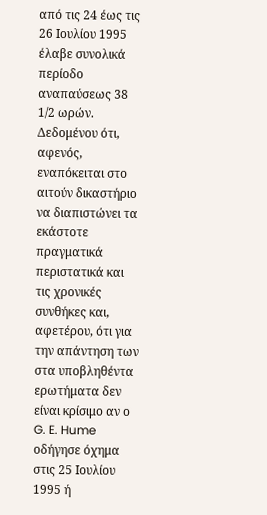από τις 24 έως τις 26 Ιουλίου 1995 έλαβε συνολικά περίοδο αναπαύσεως 38 1/2 ωρών. Δεδομένου ότι, αφενός, εναπόκειται στο αιτούν δικαστήριο να διαπιστώνει τα εκάστοτε πραγματικά περιστατικά και τις χρονικές συνθήκες και, αφετέρου, ότι για την απάντηση των στα υποβληθέντα ερωτήματα δεν είναι κρίσιμο αν ο G. E. Hume οδήγησε όχημα στις 25 Ιουλίου 1995 ή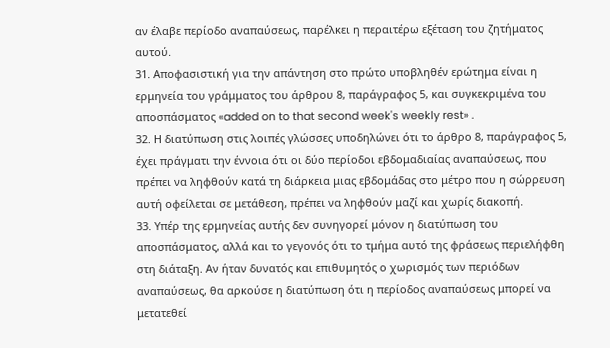αν έλαβε περίοδο αναπαύσεως, παρέλκει η περαιτέρω εξέταση του ζητήματος αυτού.
31. Αποφασιστική για την απάντηση στο πρώτο υποβληθέν ερώτημα είναι η ερμηνεία του γράμματος του άρθρου 8, παράγραφος 5, και συγκεκριμένα του αποσπάσματος «added on to that second week's weekly rest» .
32. Η διατύπωση στις λοιπές γλώσσες υποδηλώνει ότι το άρθρο 8, παράγραφος 5, έχει πράγματι την έννοια ότι οι δύο περίοδοι εβδομαδιαίας αναπαύσεως, που πρέπει να ληφθούν κατά τη διάρκεια μιας εβδομάδας στο μέτρο που η σώρρευση αυτή οφείλεται σε μετάθεση, πρέπει να ληφθούν μαζί και χωρίς διακοπή.
33. Υπέρ της ερμηνείας αυτής δεν συνηγορεί μόνον η διατύπωση του αποσπάσματος, αλλά και το γεγονός ότι το τμήμα αυτό της φράσεως περιελήφθη στη διάταξη. Αν ήταν δυνατός και επιθυμητός ο χωρισμός των περιόδων αναπαύσεως, θα αρκούσε η διατύπωση ότι η περίοδος αναπαύσεως μπορεί να μετατεθεί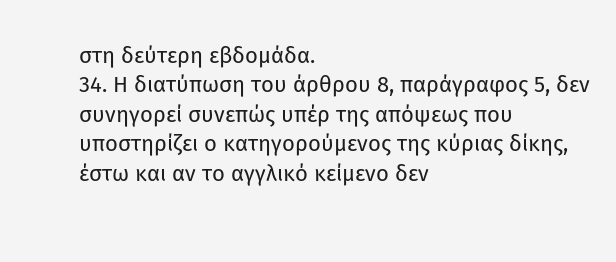στη δεύτερη εβδομάδα.
34. Η διατύπωση του άρθρου 8, παράγραφος 5, δεν συνηγορεί συνεπώς υπέρ της απόψεως που υποστηρίζει ο κατηγορούμενος της κύριας δίκης, έστω και αν το αγγλικό κείμενο δεν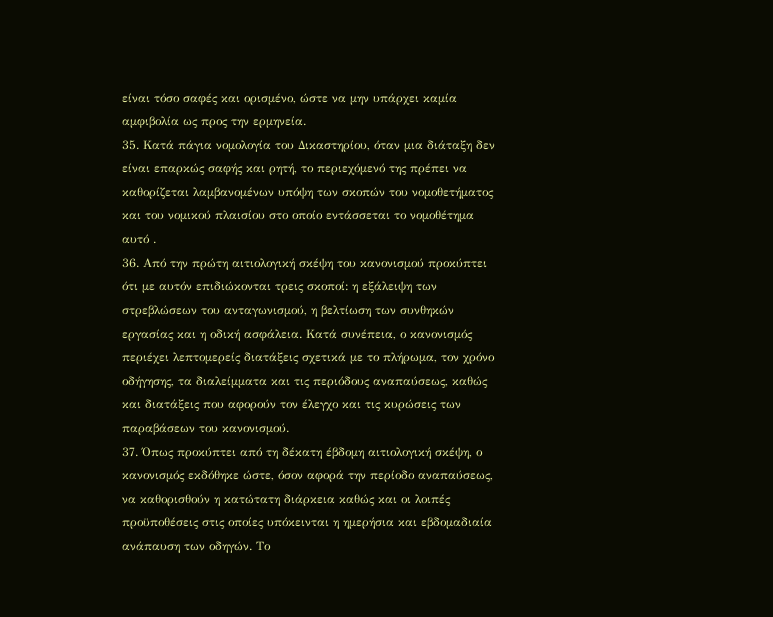είναι τόσο σαφές και ορισμένο, ώστε να μην υπάρχει καμία αμφιβολία ως προς την ερμηνεία.
35. Κατά πάγια νομολογία του Δικαστηρίου, όταν μια διάταξη δεν είναι επαρκώς σαφής και ρητή, το περιεχόμενό της πρέπει να καθορίζεται λαμβανομένων υπόψη των σκοπών του νομοθετήματος και του νομικού πλαισίου στο οποίο εντάσσεται το νομοθέτημα αυτό .
36. Από την πρώτη αιτιολογική σκέψη του κανονισμού προκύπτει ότι με αυτόν επιδιώκονται τρεις σκοποί: η εξάλειψη των στρεβλώσεων του ανταγωνισμού, η βελτίωση των συνθηκών εργασίας και η οδική ασφάλεια. Κατά συνέπεια, ο κανονισμός περιέχει λεπτομερείς διατάξεις σχετικά με το πλήρωμα, τον χρόνο οδήγησης, τα διαλείμματα και τις περιόδους αναπαύσεως, καθώς και διατάξεις που αφορούν τον έλεγχο και τις κυρώσεις των παραβάσεων του κανονισμού.
37. Όπως προκύπτει από τη δέκατη έβδομη αιτιολογική σκέψη, ο κανονισμός εκδόθηκε ώστε, όσον αφορά την περίοδο αναπαύσεως, να καθορισθούν η κατώτατη διάρκεια καθώς και οι λοιπές προϋποθέσεις στις οποίες υπόκεινται η ημερήσια και εβδομαδιαία ανάπαυση των οδηγών. Το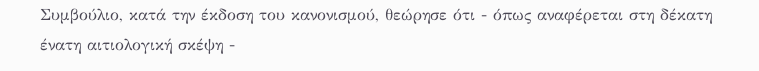Συμβούλιο, κατά την έκδοση του κανονισμού, θεώρησε ότι - όπως αναφέρεται στη δέκατη ένατη αιτιολογική σκέψη -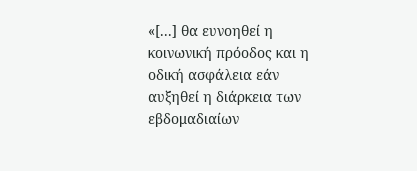«[...] θα ευνοηθεί η κοινωνική πρόοδος και η οδική ασφάλεια εάν αυξηθεί η διάρκεια των εβδομαδιαίων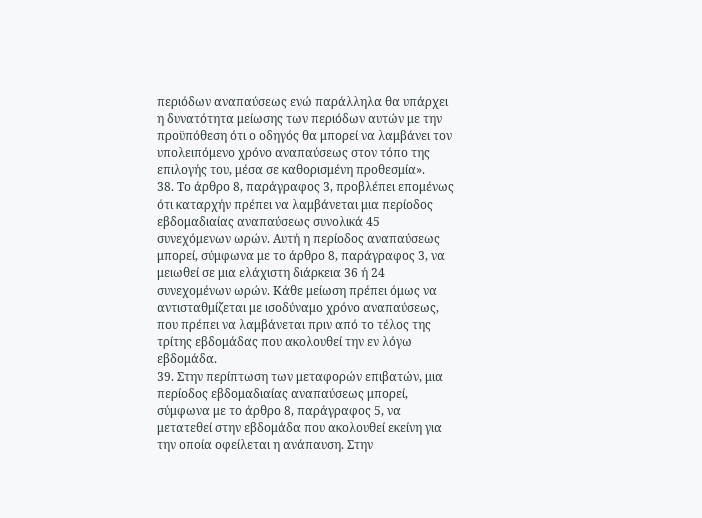περιόδων αναπαύσεως ενώ παράλληλα θα υπάρχει η δυνατότητα μείωσης των περιόδων αυτών με την προϋπόθεση ότι ο οδηγός θα μπορεί να λαμβάνει τον υπολειπόμενο χρόνο αναπαύσεως στον τόπο της επιλογής του, μέσα σε καθορισμένη προθεσμία».
38. Το άρθρο 8, παράγραφος 3, προβλέπει επομένως ότι καταρχήν πρέπει να λαμβάνεται μια περίοδος εβδομαδιαίας αναπαύσεως συνολικά 45 συνεχόμενων ωρών. Αυτή η περίοδος αναπαύσεως μπορεί, σύμφωνα με το άρθρο 8, παράγραφος 3, να μειωθεί σε μια ελάχιστη διάρκεια 36 ή 24 συνεχομένων ωρών. Κάθε μείωση πρέπει όμως να αντισταθμίζεται με ισοδύναμο χρόνο αναπαύσεως, που πρέπει να λαμβάνεται πριν από το τέλος της τρίτης εβδομάδας που ακολουθεί την εν λόγω εβδομάδα.
39. Στην περίπτωση των μεταφορών επιβατών, μια περίοδος εβδομαδιαίας αναπαύσεως μπορεί, σύμφωνα με το άρθρο 8, παράγραφος 5, να μετατεθεί στην εβδομάδα που ακολουθεί εκείνη για την οποία οφείλεται η ανάπαυση. Στην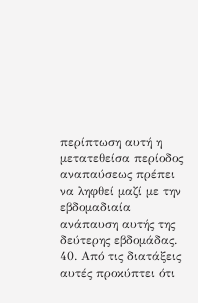περίπτωση αυτή η μετατεθείσα περίοδος αναπαύσεως πρέπει να ληφθεί μαζί με την εβδομαδιαία ανάπαυση αυτής της δεύτερης εβδομάδας.
40. Από τις διατάξεις αυτές προκύπτει ότι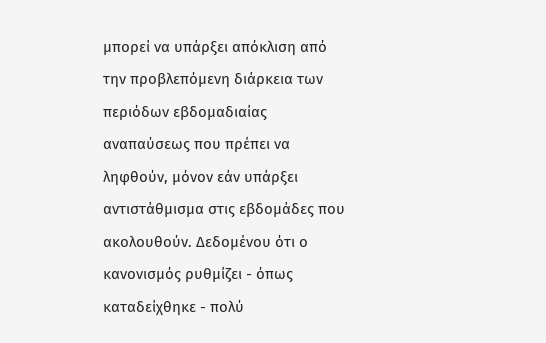μπορεί να υπάρξει απόκλιση από την προβλεπόμενη διάρκεια των περιόδων εβδομαδιαίας αναπαύσεως που πρέπει να ληφθούν, μόνον εάν υπάρξει αντιστάθμισμα στις εβδομάδες που ακολουθούν. Δεδομένου ότι ο κανονισμός ρυθμίζει - όπως καταδείχθηκε - πολύ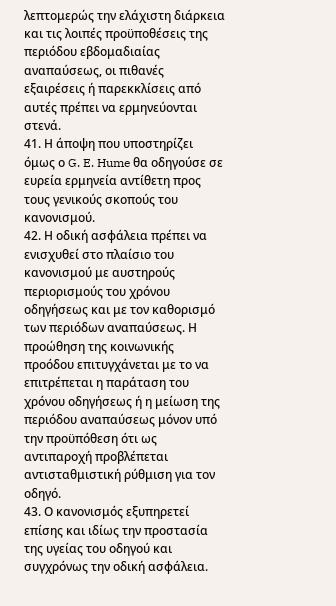λεπτομερώς την ελάχιστη διάρκεια και τις λοιπές προϋποθέσεις της περιόδου εβδομαδιαίας αναπαύσεως, οι πιθανές εξαιρέσεις ή παρεκκλίσεις από αυτές πρέπει να ερμηνεύονται στενά.
41. Η άποψη που υποστηρίζει όμως ο G. E. Hume θα οδηγούσε σε ευρεία ερμηνεία αντίθετη προς τους γενικούς σκοπούς του κανονισμού.
42. Η οδική ασφάλεια πρέπει να ενισχυθεί στο πλαίσιο του κανονισμού με αυστηρούς περιορισμούς του χρόνου οδηγήσεως και με τον καθορισμό των περιόδων αναπαύσεως. Η προώθηση της κοινωνικής προόδου επιτυγχάνεται με το να επιτρέπεται η παράταση του χρόνου οδηγήσεως ή η μείωση της περιόδου αναπαύσεως μόνον υπό την προϋπόθεση ότι ως αντιπαροχή προβλέπεται αντισταθμιστική ρύθμιση για τον οδηγό.
43. Ο κανονισμός εξυπηρετεί επίσης και ιδίως την προστασία της υγείας του οδηγού και συγχρόνως την οδική ασφάλεια.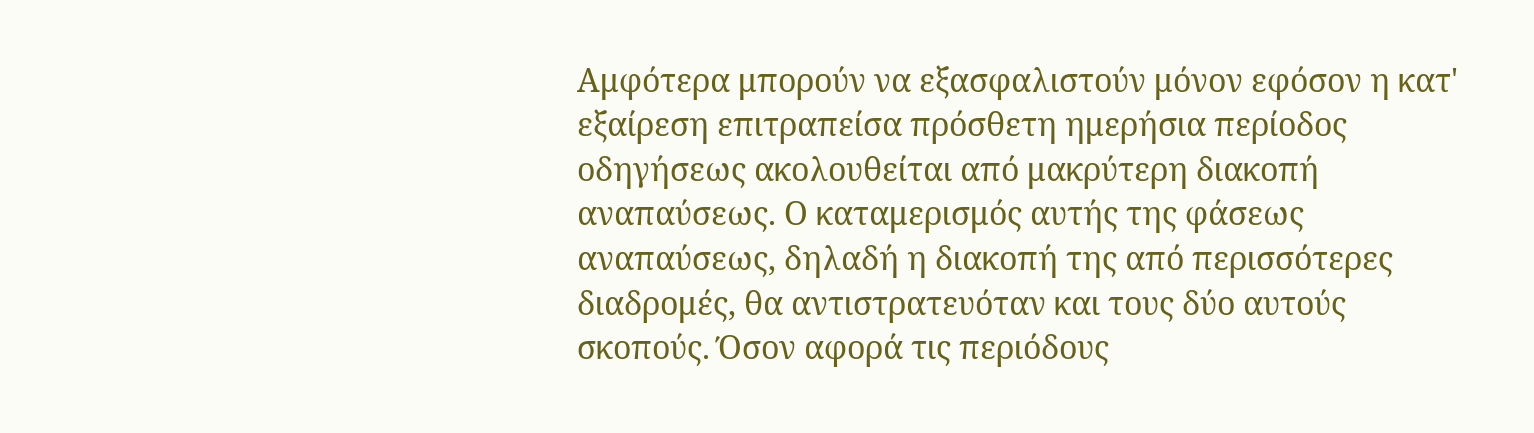Αμφότερα μπορούν να εξασφαλιστούν μόνον εφόσον η κατ' εξαίρεση επιτραπείσα πρόσθετη ημερήσια περίοδος οδηγήσεως ακολουθείται από μακρύτερη διακοπή αναπαύσεως. Ο καταμερισμός αυτής της φάσεως αναπαύσεως, δηλαδή η διακοπή της από περισσότερες διαδρομές, θα αντιστρατευόταν και τους δύο αυτούς σκοπούς. Όσον αφορά τις περιόδους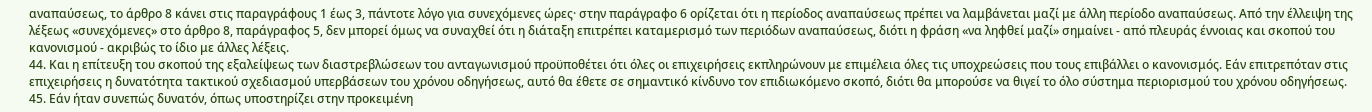αναπαύσεως, το άρθρο 8 κάνει στις παραγράφους 1 έως 3, πάντοτε λόγο για συνεχόμενες ώρες· στην παράγραφο 6 ορίζεται ότι η περίοδος αναπαύσεως πρέπει να λαμβάνεται μαζί με άλλη περίοδο αναπαύσεως. Από την έλλειψη της λέξεως «συνεχόμενες» στο άρθρο 8, παράγραφος 5, δεν μπορεί όμως να συναχθεί ότι η διάταξη επιτρέπει καταμερισμό των περιόδων αναπαύσεως, διότι η φράση «να ληφθεί μαζί» σημαίνει - από πλευράς έννοιας και σκοπού του κανονισμού - ακριβώς το ίδιο με άλλες λέξεις.
44. Και η επίτευξη του σκοπού της εξαλείψεως των διαστρεβλώσεων του ανταγωνισμού προϋποθέτει ότι όλες οι επιχειρήσεις εκπληρώνουν με επιμέλεια όλες τις υποχρεώσεις που τους επιβάλλει ο κανονισμός. Εάν επιτρεπόταν στις επιχειρήσεις η δυνατότητα τακτικού σχεδιασμού υπερβάσεων του χρόνου οδηγήσεως, αυτό θα έθετε σε σημαντικό κίνδυνο τον επιδιωκόμενο σκοπό, διότι θα μπορούσε να θιγεί το όλο σύστημα περιορισμού του χρόνου οδηγήσεως.
45. Εάν ήταν συνεπώς δυνατόν, όπως υποστηρίζει στην προκειμένη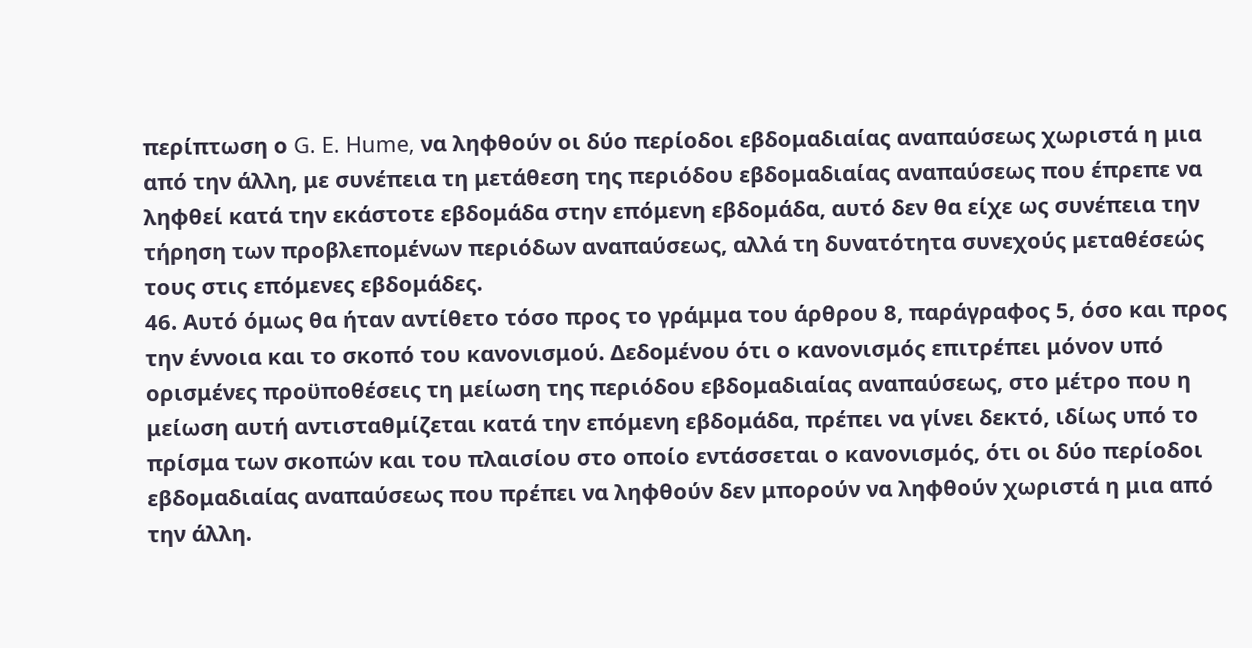περίπτωση ο G. E. Hume, να ληφθούν οι δύο περίοδοι εβδομαδιαίας αναπαύσεως χωριστά η μια από την άλλη, με συνέπεια τη μετάθεση της περιόδου εβδομαδιαίας αναπαύσεως που έπρεπε να ληφθεί κατά την εκάστοτε εβδομάδα στην επόμενη εβδομάδα, αυτό δεν θα είχε ως συνέπεια την τήρηση των προβλεπομένων περιόδων αναπαύσεως, αλλά τη δυνατότητα συνεχούς μεταθέσεώς τους στις επόμενες εβδομάδες.
46. Αυτό όμως θα ήταν αντίθετο τόσο προς το γράμμα του άρθρου 8, παράγραφος 5, όσο και προς την έννοια και το σκοπό του κανονισμού. Δεδομένου ότι ο κανονισμός επιτρέπει μόνον υπό ορισμένες προϋποθέσεις τη μείωση της περιόδου εβδομαδιαίας αναπαύσεως, στο μέτρο που η μείωση αυτή αντισταθμίζεται κατά την επόμενη εβδομάδα, πρέπει να γίνει δεκτό, ιδίως υπό το πρίσμα των σκοπών και του πλαισίου στο οποίο εντάσσεται ο κανονισμός, ότι οι δύο περίοδοι εβδομαδιαίας αναπαύσεως που πρέπει να ληφθούν δεν μπορούν να ληφθούν χωριστά η μια από την άλλη.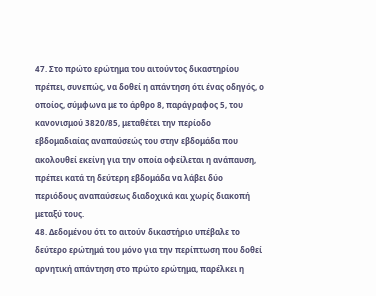47. Στο πρώτο ερώτημα του αιτούντος δικαστηρίου πρέπει, συνεπώς, να δοθεί η απάντηση ότι ένας οδηγός, ο οποίος, σύμφωνα με το άρθρο 8, παράγραφος 5, του κανονισμού 3820/85, μεταθέτει την περίοδο εβδομαδιαίας αναπαύσεώς του στην εβδομάδα που ακολουθεί εκείνη για την οποία οφείλεται η ανάπαυση, πρέπει κατά τη δεύτερη εβδομάδα να λάβει δύο περιόδους αναπαύσεως διαδοχικά και χωρίς διακοπή μεταξύ τους.
48. Δεδομένου ότι το αιτούν δικαστήριο υπέβαλε το δεύτερο ερώτημά του μόνο για την περίπτωση που δοθεί αρνητική απάντηση στο πρώτο ερώτημα, παρέλκει η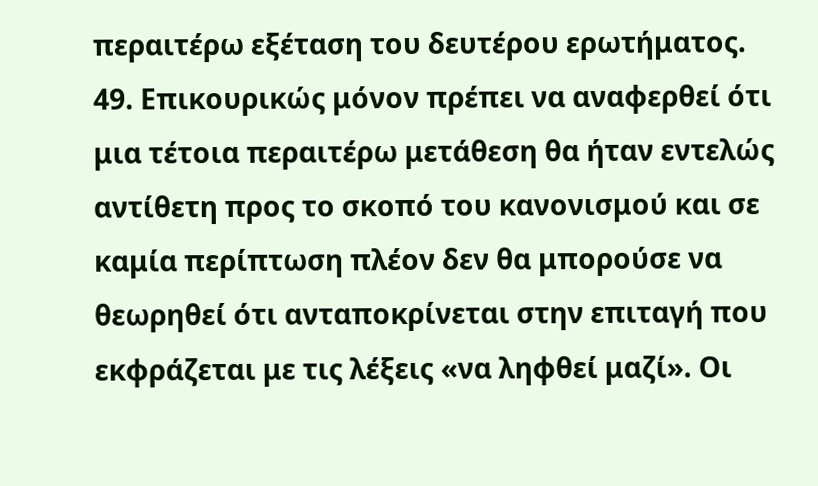περαιτέρω εξέταση του δευτέρου ερωτήματος.
49. Επικουρικώς μόνον πρέπει να αναφερθεί ότι μια τέτοια περαιτέρω μετάθεση θα ήταν εντελώς αντίθετη προς το σκοπό του κανονισμού και σε καμία περίπτωση πλέον δεν θα μπορούσε να θεωρηθεί ότι ανταποκρίνεται στην επιταγή που εκφράζεται με τις λέξεις «να ληφθεί μαζί». Οι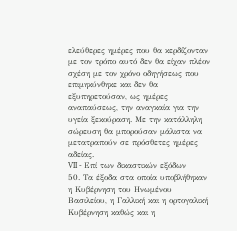ελεύθερες ημέρες που θα κερδίζονταν με τον τρόπο αυτό δεν θα είχαν πλέον σχέση με τον χρόνο οδηγήσεως που επιμηκύνθηκε και δεν θα εξυπηρετούσαν, ως ημέρες αναπαύσεως, την αναγκαία για την υγεία ξεκούραση. Με την κατάλληλη σώρευση θα μπορούσαν μάλιστα να μετατραπούν σε πρόσθετες ημέρες αδείας.
VII - Επί των δικαστικών εξόδων
50. Τα έξοδα στα οποία υποβλήθηκαν η Κυβέρνηση του Ηνωμένου Βασιλείου, η Γαλλική και η ορτογαλική Κυβέρνηση καθώς και η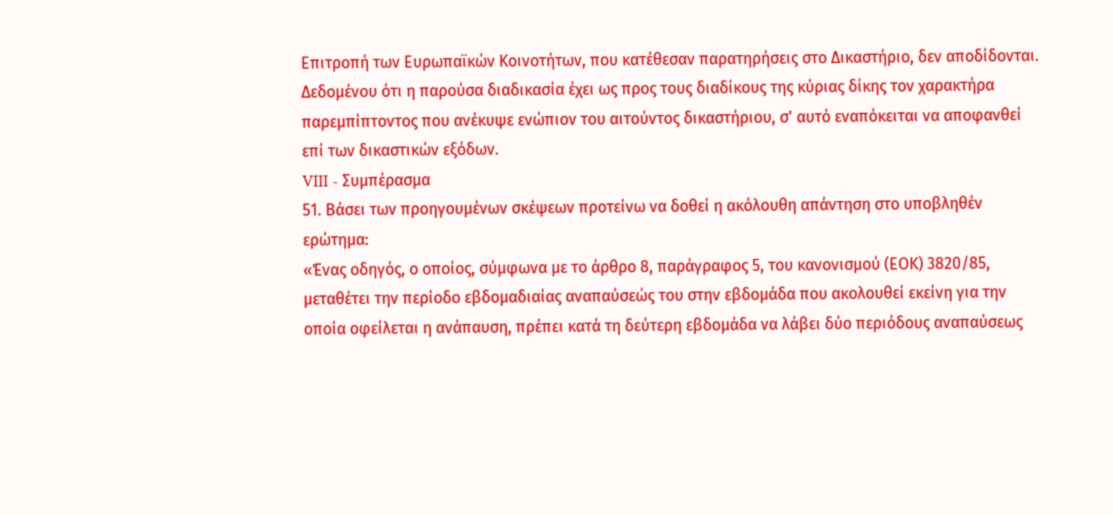Επιτροπή των Ευρωπαϊκών Κοινοτήτων, που κατέθεσαν παρατηρήσεις στο Δικαστήριο, δεν αποδίδονται. Δεδομένου ότι η παρούσα διαδικασία έχει ως προς τους διαδίκους της κύριας δίκης τον χαρακτήρα παρεμπίπτοντος που ανέκυψε ενώπιον του αιτούντος δικαστήριου, σ' αυτό εναπόκειται να αποφανθεί επί των δικαστικών εξόδων.
VIII - Συμπέρασμα
51. Βάσει των προηγουμένων σκέψεων προτείνω να δοθεί η ακόλουθη απάντηση στο υποβληθέν ερώτημα:
«Ένας οδηγός, ο οποίος, σύμφωνα με το άρθρο 8, παράγραφος 5, του κανονισμού (ΕΟΚ) 3820/85, μεταθέτει την περίοδο εβδομαδιαίας αναπαύσεώς του στην εβδομάδα που ακολουθεί εκείνη για την οποία οφείλεται η ανάπαυση, πρέπει κατά τη δεύτερη εβδομάδα να λάβει δύο περιόδους αναπαύσεως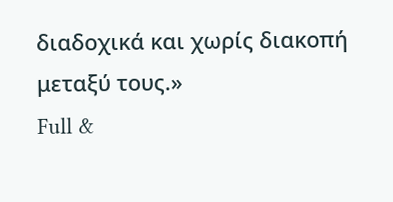διαδοχικά και χωρίς διακοπή μεταξύ τους.»
Full &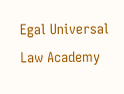Egal Universal Law Academy